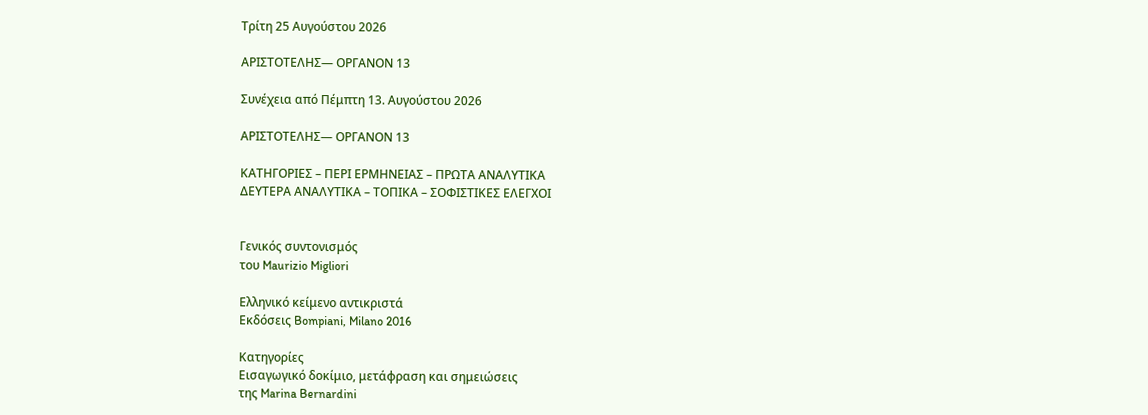Τρίτη 25 Αυγούστου 2026

ΑΡΙΣΤΟΤΕΛΗΣ— ΟΡΓΑΝΟΝ 13

Συνέχεια από Πέμπτη 13. Αυγούστου 2026

ΑΡΙΣΤΟΤΕΛΗΣ— ΟΡΓΑΝΟΝ 13

ΚΑΤΗΓΟΡΙΕΣ – ΠΕΡΙ ΕΡΜΗΝΕΙΑΣ – ΠΡΩΤΑ ΑΝΑΛΥΤΙΚΑ
ΔΕΥΤΕΡΑ ΑΝΑΛΥΤΙΚΑ – ΤΟΠΙΚΑ – ΣΟΦΙΣΤΙΚΕΣ ΕΛΕΓΧΟΙ


Γενικός συντονισμός
του Maurizio Migliori

Ελληνικό κείμενο αντικριστά
Εκδόσεις Bompiani, Milano 2016

Κατηγορίες
Εισαγωγικό δοκίμιο, μετάφραση και σημειώσεις
της Marina Bernardini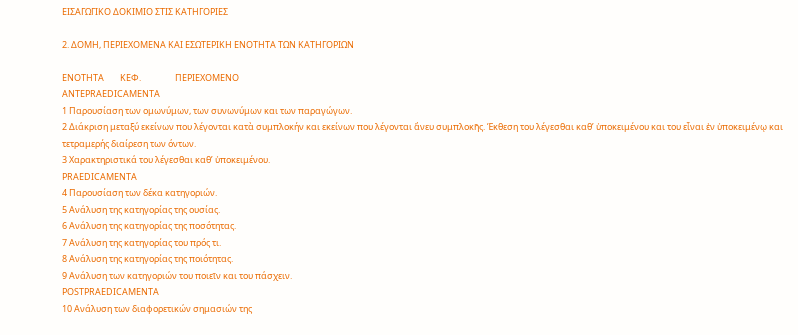ΕΙΣΑΓΩΓΙΚΟ ΔΟΚΙΜΙΟ ΣΤΙΣ ΚΑΤΗΓΟΡΙΕΣ

2. ΔΟΜΗ, ΠΕΡΙΕΧΟΜΕΝΑ ΚΑΙ ΕΣΩΤΕΡΙΚΗ ΕΝΟΤΗΤΑ ΤΩΝ ΚΑΤΗΓΟΡΙΩΝ

EΝΟΤΗΤΑ        ΚΕΦ.                 ΠΕΡΙΕΧΟΜΕΝΟ
ANTEPRAEDICAMENTA
1 Παρουσίαση των ομωνύμων, των συνωνύμων και των παραγώγων.
2 Διάκριση μεταξύ εκείνων που λέγονται κατὰ συμπλοκήν και εκείνων που λέγονται ἄνευ συμπλοκῆς. Έκθεση του λέγεσθαι καθ’ ὑποκειμένου και του εἶναι ἐν ὑποκειμένῳ και τετραμερής διαίρεση των όντων.
3 Χαρακτηριστικά του λέγεσθαι καθ’ ὑποκειμένου.
PRAEDICAMENTA
4 Παρουσίαση των δέκα κατηγοριών.
5 Ανάλυση της κατηγορίας της ουσίας.
6 Ανάλυση της κατηγορίας της ποσότητας.
7 Ανάλυση της κατηγορίας του πρός τι.
8 Ανάλυση της κατηγορίας της ποιότητας.
9 Ανάλυση των κατηγοριών του ποιεῖν και του πάσχειν.
POSTPRAEDICAMENTA
10 Ανάλυση των διαφορετικών σημασιών της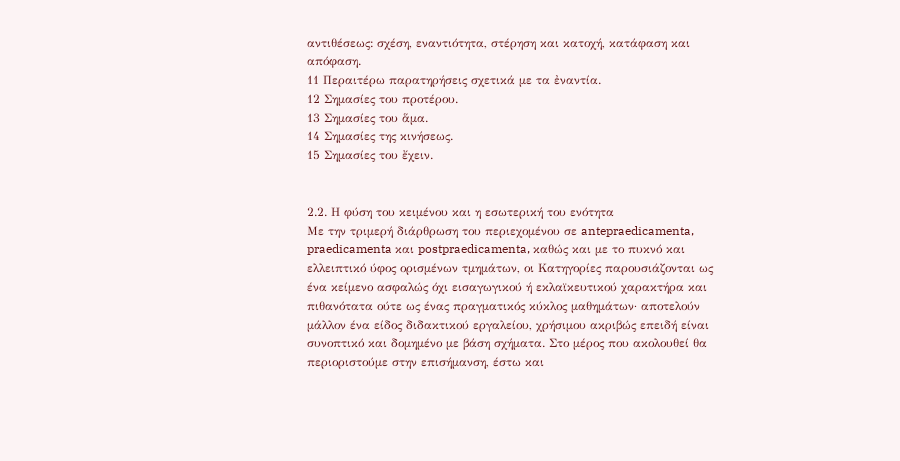αντιθέσεως: σχέση, εναντιότητα, στέρηση και κατοχή, κατάφαση και απόφαση.
11 Περαιτέρω παρατηρήσεις σχετικά με τα ἐναντία.
12 Σημασίες του προτέρου.
13 Σημασίες του ἅμα.
14 Σημασίες της κινήσεως.
15 Σημασίες του ἔχειν.


2.2. Η φύση του κειμένου και η εσωτερική του ενότητα
Με την τριμερή διάρθρωση του περιεχομένου σε antepraedicamenta, praedicamenta και postpraedicamenta, καθώς και με το πυκνό και ελλειπτικό ύφος ορισμένων τμημάτων, οι Κατηγορίες παρουσιάζονται ως ένα κείμενο ασφαλώς όχι εισαγωγικού ή εκλαϊκευτικού χαρακτήρα και πιθανότατα ούτε ως ένας πραγματικός κύκλος μαθημάτων· αποτελούν μάλλον ένα είδος διδακτικού εργαλείου, χρήσιμου ακριβώς επειδή είναι συνοπτικό και δομημένο με βάση σχήματα. Στο μέρος που ακολουθεί θα περιοριστούμε στην επισήμανση, έστω και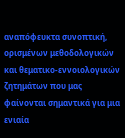αναπόφευκτα συνοπτική, ορισμένων μεθοδολογικών και θεματικο-εννοιολογικών ζητημάτων που μας φαίνονται σημαντικά για μια ενιαία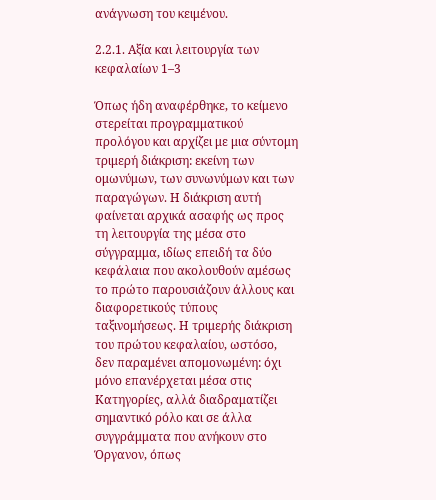ανάγνωση του κειμένου.

2.2.1. Αξία και λειτουργία των κεφαλαίων 1–3

Όπως ήδη αναφέρθηκε, το κείμενο στερείται προγραμματικού προλόγου και αρχίζει με μια σύντομη τριμερή διάκριση: εκείνη των ομωνύμων, των συνωνύμων και των παραγώγων. Η διάκριση αυτή φαίνεται αρχικά ασαφής ως προς τη λειτουργία της μέσα στο σύγγραμμα, ιδίως επειδή τα δύο κεφάλαια που ακολουθούν αμέσως το πρώτο παρουσιάζουν άλλους και διαφορετικούς τύπους ταξινομήσεως. Η τριμερής διάκριση του πρώτου κεφαλαίου, ωστόσο, δεν παραμένει απομονωμένη: όχι μόνο επανέρχεται μέσα στις Κατηγορίες, αλλά διαδραματίζει σημαντικό ρόλο και σε άλλα συγγράμματα που ανήκουν στο Όργανον, όπως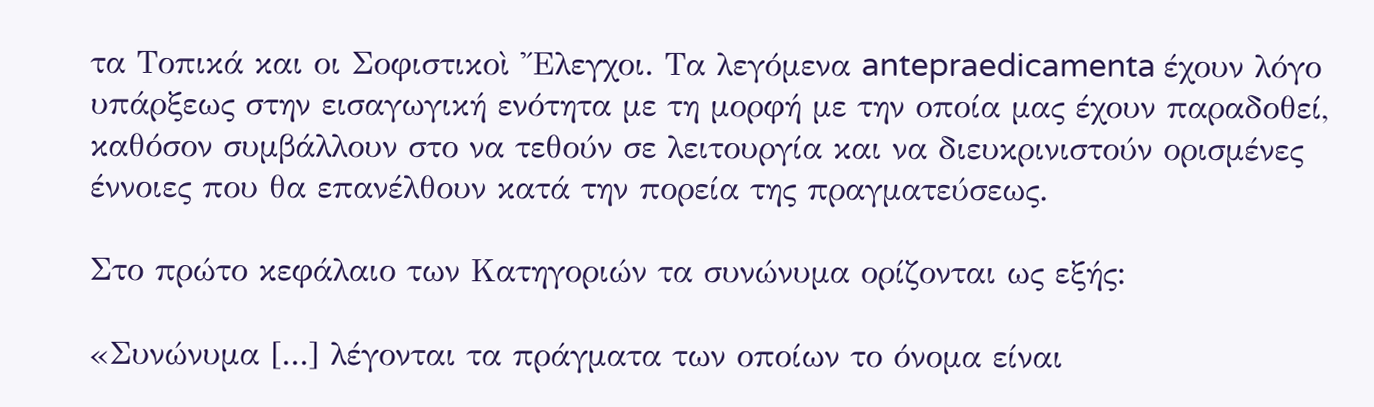τα Τοπικά και οι Σοφιστικοὶ Ἔλεγχοι. Τα λεγόμενα antepraedicamenta έχουν λόγο υπάρξεως στην εισαγωγική ενότητα με τη μορφή με την οποία μας έχουν παραδοθεί, καθόσον συμβάλλουν στο να τεθούν σε λειτουργία και να διευκρινιστούν ορισμένες έννοιες που θα επανέλθουν κατά την πορεία της πραγματεύσεως.

Στο πρώτο κεφάλαιο των Κατηγοριών τα συνώνυμα ορίζονται ως εξής:

«Συνώνυμα [...] λέγονται τα πράγματα των οποίων το όνομα είναι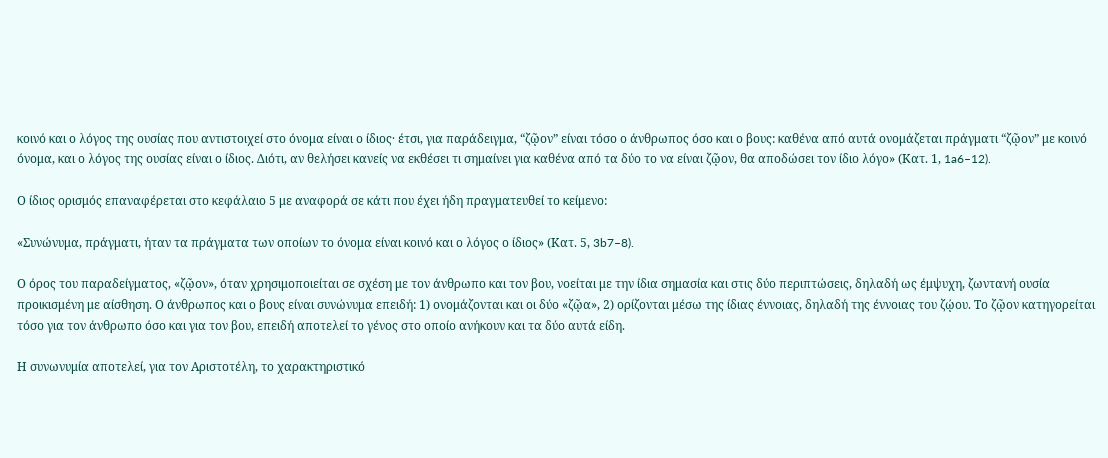κοινό και ο λόγος της ουσίας που αντιστοιχεί στο όνομα είναι ο ίδιος· έτσι, για παράδειγμα, “ζῷον” είναι τόσο ο άνθρωπος όσο και ο βους: καθένα από αυτά ονομάζεται πράγματι “ζῷον” με κοινό όνομα, και ο λόγος της ουσίας είναι ο ίδιος. Διότι, αν θελήσει κανείς να εκθέσει τι σημαίνει για καθένα από τα δύο το να είναι ζῷον, θα αποδώσει τον ίδιο λόγο» (Κατ. 1, 1a6–12).

Ο ίδιος ορισμός επαναφέρεται στο κεφάλαιο 5 με αναφορά σε κάτι που έχει ήδη πραγματευθεί το κείμενο:

«Συνώνυμα, πράγματι, ήταν τα πράγματα των οποίων το όνομα είναι κοινό και ο λόγος ο ίδιος» (Κατ. 5, 3b7–8).

Ο όρος του παραδείγματος, «ζῷον», όταν χρησιμοποιείται σε σχέση με τον άνθρωπο και τον βου, νοείται με την ίδια σημασία και στις δύο περιπτώσεις, δηλαδή ως έμψυχη, ζωντανή ουσία προικισμένη με αίσθηση. Ο άνθρωπος και ο βους είναι συνώνυμα επειδή: 1) ονομάζονται και οι δύο «ζῷα», 2) ορίζονται μέσω της ίδιας έννοιας, δηλαδή της έννοιας του ζῴου. Το ζῷον κατηγορείται τόσο για τον άνθρωπο όσο και για τον βου, επειδή αποτελεί το γένος στο οποίο ανήκουν και τα δύο αυτά είδη.

Η συνωνυμία αποτελεί, για τον Αριστοτέλη, το χαρακτηριστικό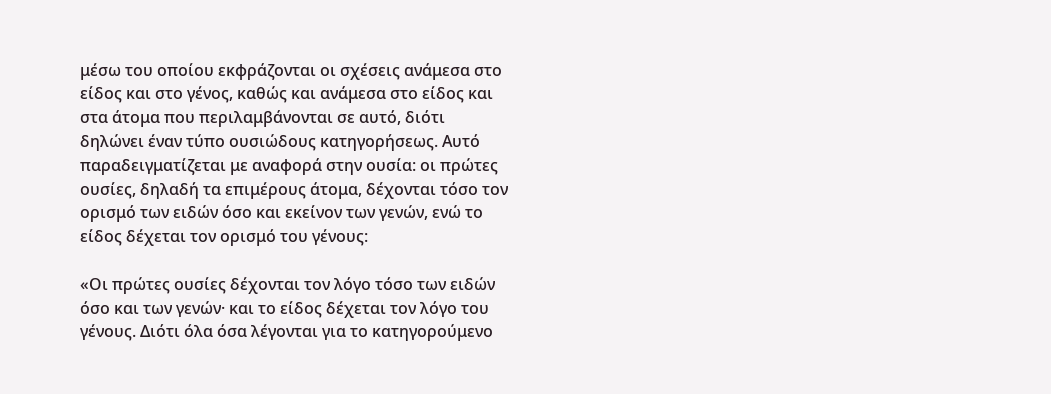μέσω του οποίου εκφράζονται οι σχέσεις ανάμεσα στο είδος και στο γένος, καθώς και ανάμεσα στο είδος και στα άτομα που περιλαμβάνονται σε αυτό, διότι δηλώνει έναν τύπο ουσιώδους κατηγορήσεως. Αυτό παραδειγματίζεται με αναφορά στην ουσία: οι πρώτες ουσίες, δηλαδή τα επιμέρους άτομα, δέχονται τόσο τον ορισμό των ειδών όσο και εκείνον των γενών, ενώ το είδος δέχεται τον ορισμό του γένους:

«Οι πρώτες ουσίες δέχονται τον λόγο τόσο των ειδών όσο και των γενών· και το είδος δέχεται τον λόγο του γένους. Διότι όλα όσα λέγονται για το κατηγορούμενο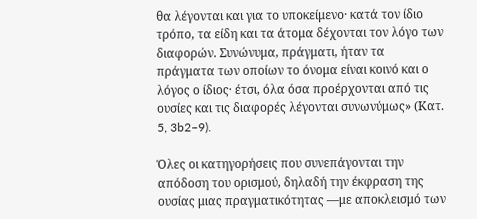θα λέγονται και για το υποκείμενο· κατά τον ίδιο τρόπο, τα είδη και τα άτομα δέχονται τον λόγο των διαφορών. Συνώνυμα, πράγματι, ήταν τα πράγματα των οποίων το όνομα είναι κοινό και ο λόγος ο ίδιος· έτσι, όλα όσα προέρχονται από τις ουσίες και τις διαφορές λέγονται συνωνύμως» (Κατ. 5, 3b2–9).

Όλες οι κατηγορήσεις που συνεπάγονται την απόδοση του ορισμού, δηλαδή την έκφραση της ουσίας μιας πραγματικότητας —με αποκλεισμό των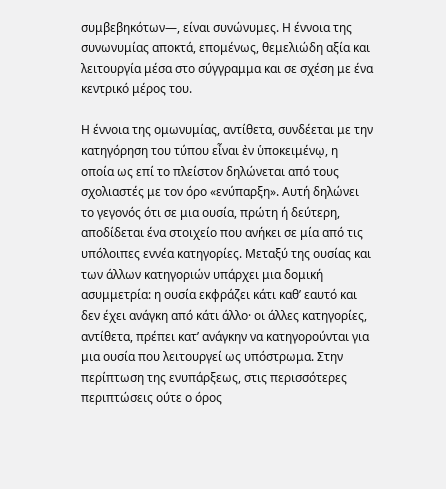συμβεβηκότων—, είναι συνώνυμες. Η έννοια της συνωνυμίας αποκτά, επομένως, θεμελιώδη αξία και λειτουργία μέσα στο σύγγραμμα και σε σχέση με ένα κεντρικό μέρος του.

Η έννοια της ομωνυμίας, αντίθετα, συνδέεται με την κατηγόρηση του τύπου εἶναι ἐν ὑποκειμένῳ, η οποία ως επί το πλείστον δηλώνεται από τους σχολιαστές με τον όρο «ενύπαρξη». Αυτή δηλώνει το γεγονός ότι σε μια ουσία, πρώτη ή δεύτερη, αποδίδεται ένα στοιχείο που ανήκει σε μία από τις υπόλοιπες εννέα κατηγορίες. Μεταξύ της ουσίας και των άλλων κατηγοριών υπάρχει μια δομική ασυμμετρία: η ουσία εκφράζει κάτι καθ’ εαυτό και δεν έχει ανάγκη από κάτι άλλο· οι άλλες κατηγορίες, αντίθετα, πρέπει κατ’ ανάγκην να κατηγορούνται για μια ουσία που λειτουργεί ως υπόστρωμα. Στην περίπτωση της ενυπάρξεως, στις περισσότερες περιπτώσεις ούτε ο όρος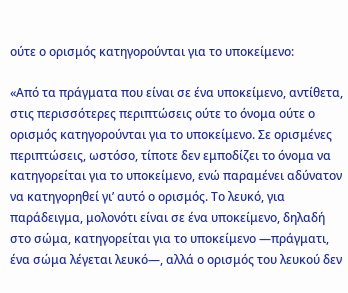ούτε ο ορισμός κατηγορούνται για το υποκείμενο:

«Από τα πράγματα που είναι σε ένα υποκείμενο, αντίθετα, στις περισσότερες περιπτώσεις ούτε το όνομα ούτε ο ορισμός κατηγορούνται για το υποκείμενο. Σε ορισμένες περιπτώσεις, ωστόσο, τίποτε δεν εμποδίζει το όνομα να κατηγορείται για το υποκείμενο, ενώ παραμένει αδύνατον να κατηγορηθεί γι’ αυτό ο ορισμός. Το λευκό, για παράδειγμα, μολονότι είναι σε ένα υποκείμενο, δηλαδή στο σώμα, κατηγορείται για το υποκείμενο —πράγματι, ένα σώμα λέγεται λευκό—, αλλά ο ορισμός του λευκού δεν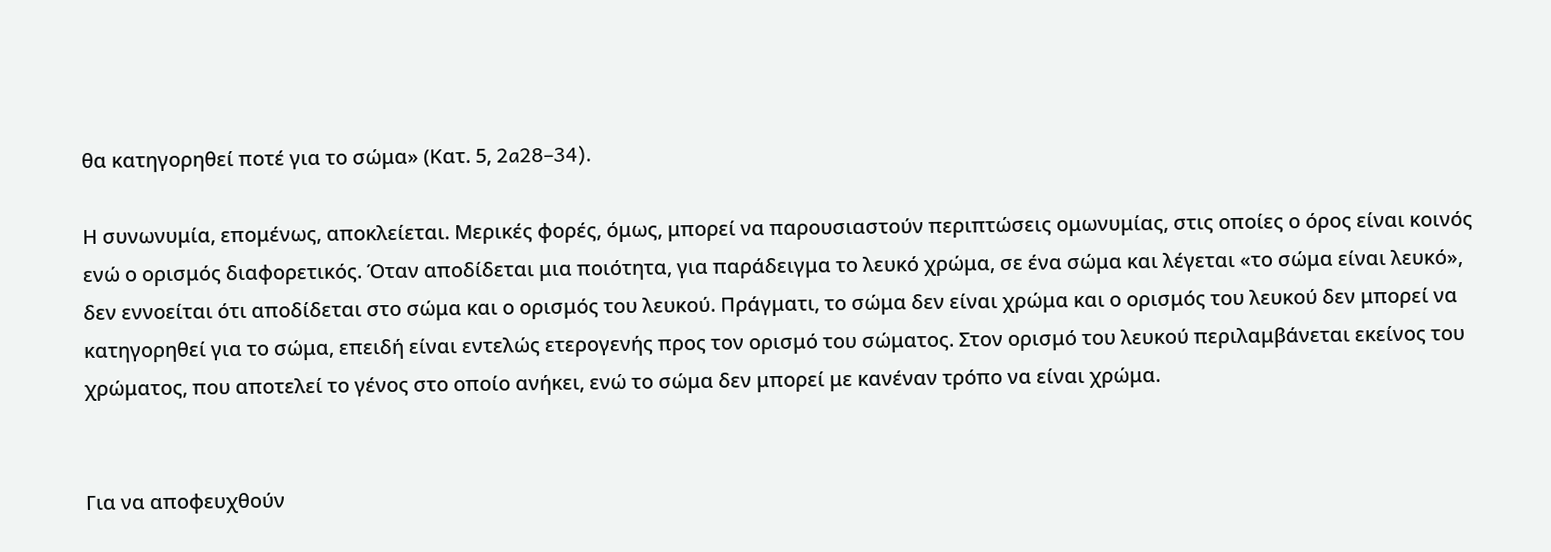θα κατηγορηθεί ποτέ για το σώμα» (Κατ. 5, 2a28–34).

Η συνωνυμία, επομένως, αποκλείεται. Μερικές φορές, όμως, μπορεί να παρουσιαστούν περιπτώσεις ομωνυμίας, στις οποίες ο όρος είναι κοινός ενώ ο ορισμός διαφορετικός. Όταν αποδίδεται μια ποιότητα, για παράδειγμα το λευκό χρώμα, σε ένα σώμα και λέγεται «το σώμα είναι λευκό», δεν εννοείται ότι αποδίδεται στο σώμα και ο ορισμός του λευκού. Πράγματι, το σώμα δεν είναι χρώμα και ο ορισμός του λευκού δεν μπορεί να κατηγορηθεί για το σώμα, επειδή είναι εντελώς ετερογενής προς τον ορισμό του σώματος. Στον ορισμό του λευκού περιλαμβάνεται εκείνος του χρώματος, που αποτελεί το γένος στο οποίο ανήκει, ενώ το σώμα δεν μπορεί με κανέναν τρόπο να είναι χρώμα.


Για να αποφευχθούν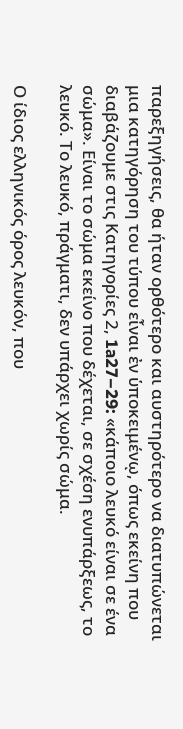παρεξηγήσεις, θα ήταν ορθότερο και αυστηρότερο να διατυπώνεται μια κατηγόρηση του τύπου εἶναι ἐν ὑποκειμένῳ, όπως εκείνη που διαβάζουμε στις Κατηγορίες 2, 1a27–29: «κάποιο λευκό είναι σε ένα σώμα». Είναι το σώμα εκείνο που δέχεται, σε σχέση ενυπάρξεως, το λευκό. Το λευκό, πράγματι, δεν υπάρχει χωρίς σώμα.

Ο ίδιος ελληνικός όρος λευκόν, που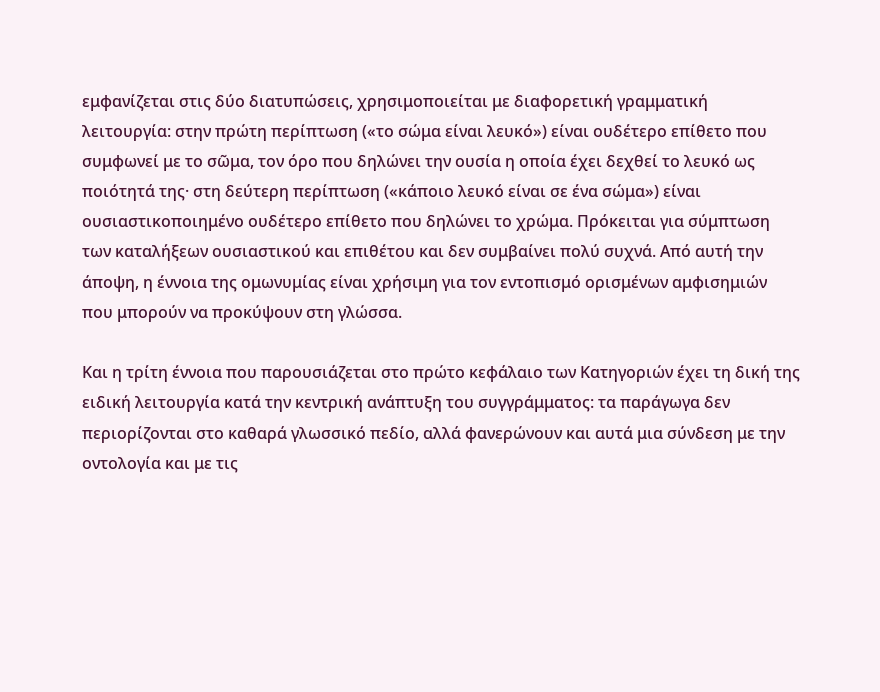εμφανίζεται στις δύο διατυπώσεις, χρησιμοποιείται με διαφορετική γραμματική λειτουργία: στην πρώτη περίπτωση («το σώμα είναι λευκό») είναι ουδέτερο επίθετο που συμφωνεί με το σῶμα, τον όρο που δηλώνει την ουσία η οποία έχει δεχθεί το λευκό ως ποιότητά της· στη δεύτερη περίπτωση («κάποιο λευκό είναι σε ένα σώμα») είναι ουσιαστικοποιημένο ουδέτερο επίθετο που δηλώνει το χρώμα. Πρόκειται για σύμπτωση των καταλήξεων ουσιαστικού και επιθέτου και δεν συμβαίνει πολύ συχνά. Από αυτή την άποψη, η έννοια της ομωνυμίας είναι χρήσιμη για τον εντοπισμό ορισμένων αμφισημιών που μπορούν να προκύψουν στη γλώσσα.

Και η τρίτη έννοια που παρουσιάζεται στο πρώτο κεφάλαιο των Κατηγοριών έχει τη δική της ειδική λειτουργία κατά την κεντρική ανάπτυξη του συγγράμματος: τα παράγωγα δεν περιορίζονται στο καθαρά γλωσσικό πεδίο, αλλά φανερώνουν και αυτά μια σύνδεση με την οντολογία και με τις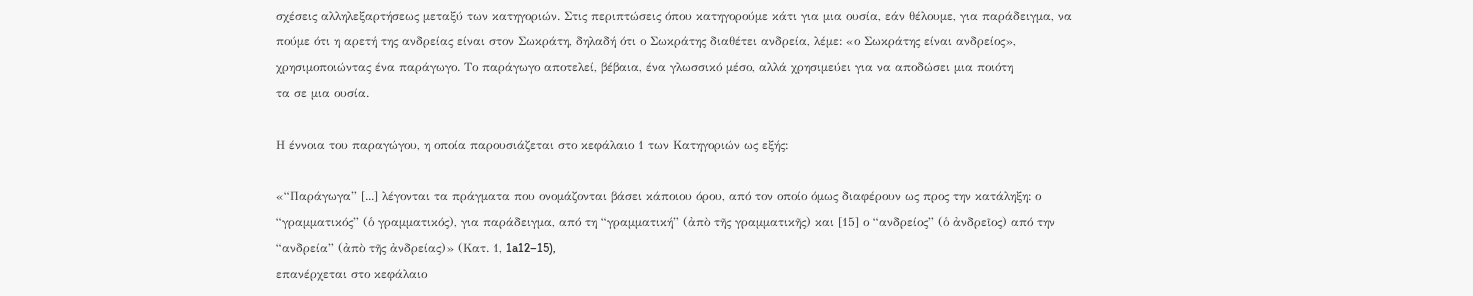σχέσεις αλληλεξαρτήσεως μεταξύ των κατηγοριών. Στις περιπτώσεις όπου κατηγορούμε κάτι για μια ουσία, εάν θέλουμε, για παράδειγμα, να πούμε ότι η αρετή της ανδρείας είναι στον Σωκράτη, δηλαδή ότι ο Σωκράτης διαθέτει ανδρεία, λέμε: «ο Σωκράτης είναι ανδρείος», χρησιμοποιώντας ένα παράγωγο. Το παράγωγο αποτελεί, βέβαια, ένα γλωσσικό μέσο, αλλά χρησιμεύει για να αποδώσει μια ποιότη
τα σε μια ουσία.

Η έννοια του παραγώγου, η οποία παρουσιάζεται στο κεφάλαιο 1 των Κατηγοριών ως εξής:

«“Παράγωγα” [...] λέγονται τα πράγματα που ονομάζονται βάσει κάποιου όρου, από τον οποίο όμως διαφέρουν ως προς την κατάληξη: ο “γραμματικός” (ὁ γραμματικός), για παράδειγμα, από τη “γραμματική” (ἀπὸ τῆς γραμματικῆς) και [15] ο “ανδρείος” (ὁ ἀνδρεῖος) από την “ανδρεία” (ἀπὸ τῆς ἀνδρείας)» (Κατ. 1, 1a12–15),
επανέρχεται στο κεφάλαιο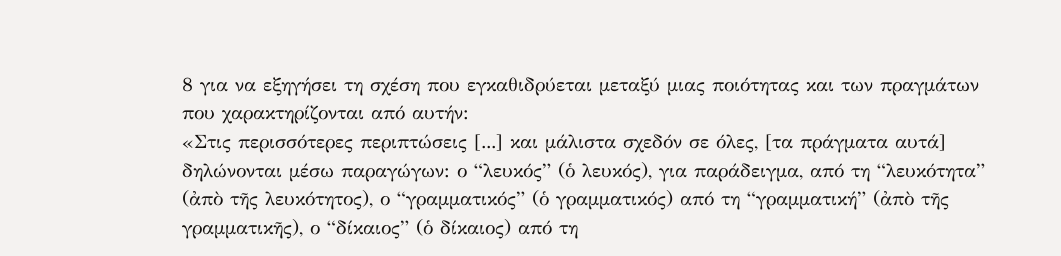8 για να εξηγήσει τη σχέση που εγκαθιδρύεται μεταξύ μιας ποιότητας και των πραγμάτων που χαρακτηρίζονται από αυτήν:
«Στις περισσότερες περιπτώσεις [...] και μάλιστα σχεδόν σε όλες, [τα πράγματα αυτά] δηλώνονται μέσω παραγώγων: ο “λευκός” (ὁ λευκός), για παράδειγμα, από τη “λευκότητα” (ἀπὸ τῆς λευκότητος), ο “γραμματικός” (ὁ γραμματικός) από τη “γραμματική” (ἀπὸ τῆς γραμματικῆς), ο “δίκαιος” (ὁ δίκαιος) από τη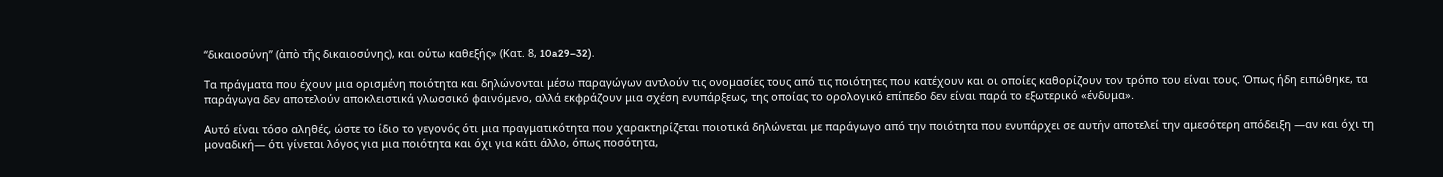“δικαιοσύνη” (ἀπὸ τῆς δικαιοσύνης), και ούτω καθεξής» (Κατ. 8, 10a29–32).

Τα πράγματα που έχουν μια ορισμένη ποιότητα και δηλώνονται μέσω παραγώγων αντλούν τις ονομασίες τους από τις ποιότητες που κατέχουν και οι οποίες καθορίζουν τον τρόπο του είναι τους. Όπως ήδη ειπώθηκε, τα παράγωγα δεν αποτελούν αποκλειστικά γλωσσικό φαινόμενο, αλλά εκφράζουν μια σχέση ενυπάρξεως, της οποίας το ορολογικό επίπεδο δεν είναι παρά το εξωτερικό «ένδυμα».

Αυτό είναι τόσο αληθές, ώστε το ίδιο το γεγονός ότι μια πραγματικότητα που χαρακτηρίζεται ποιοτικά δηλώνεται με παράγωγο από την ποιότητα που ενυπάρχει σε αυτήν αποτελεί την αμεσότερη απόδειξη —αν και όχι τη μοναδική— ότι γίνεται λόγος για μια ποιότητα και όχι για κάτι άλλο, όπως ποσότητα,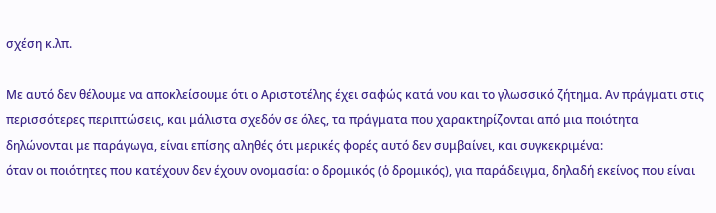σχέση κ.λπ.

Με αυτό δεν θέλουμε να αποκλείσουμε ότι ο Αριστοτέλης έχει σαφώς κατά νου και το γλωσσικό ζήτημα. Αν πράγματι στις περισσότερες περιπτώσεις, και μάλιστα σχεδόν σε όλες, τα πράγματα που χαρακτηρίζονται από μια ποιότητα δηλώνονται με παράγωγα, είναι επίσης αληθές ότι μερικές φορές αυτό δεν συμβαίνει, και συγκεκριμένα:
όταν οι ποιότητες που κατέχουν δεν έχουν ονομασία: ο δρομικός (ὁ δρομικός), για παράδειγμα, δηλαδή εκείνος που είναι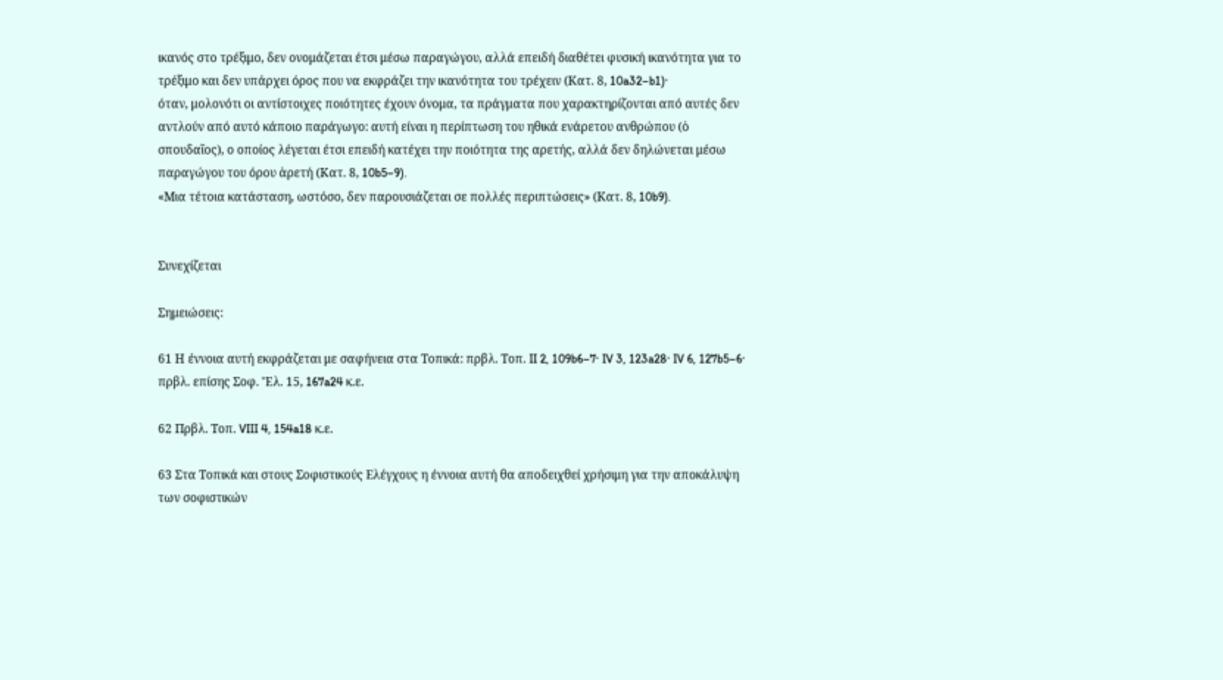ικανός στο τρέξιμο, δεν ονομάζεται έτσι μέσω παραγώγου, αλλά επειδή διαθέτει φυσική ικανότητα για το τρέξιμο και δεν υπάρχει όρος που να εκφράζει την ικανότητα του τρέχειν (Κατ. 8, 10a32–b1)·
όταν, μολονότι οι αντίστοιχες ποιότητες έχουν όνομα, τα πράγματα που χαρακτηρίζονται από αυτές δεν αντλούν από αυτό κάποιο παράγωγο: αυτή είναι η περίπτωση του ηθικά ενάρετου ανθρώπου (ὁ σπουδαῖος), ο οποίος λέγεται έτσι επειδή κατέχει την ποιότητα της αρετής, αλλά δεν δηλώνεται μέσω παραγώγου του όρου ἀρετή (Κατ. 8, 10b5–9).
«Μια τέτοια κατάσταση, ωστόσο, δεν παρουσιάζεται σε πολλές περιπτώσεις» (Κατ. 8, 10b9).


Συνεχίζεται

Σημειώσεις:

61 Η έννοια αυτή εκφράζεται με σαφήνεια στα Τοπικά: πρβλ. Τοπ. II 2, 109b6–7· IV 3, 123a28· IV 6, 127b5–6· πρβλ. επίσης Σοφ. Ἔλ. 15, 167a24 κ.ε.

62 Πρβλ. Τοπ. VIII 4, 154a18 κ.ε.

63 Στα Τοπικά και στους Σοφιστικούς Ελέγχους η έννοια αυτή θα αποδειχθεί χρήσιμη για την αποκάλυψη των σοφιστικών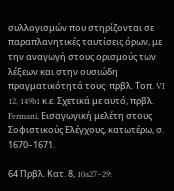συλλογισμών που στηρίζονται σε παραπλανητικές ταυτίσεις όρων, με την αναγωγή στους ορισμούς των λέξεων και στην ουσιώδη πραγματικότητά τους· πρβλ. Τοπ. VI 12, 149b1 κ.ε. Σχετικά με αυτό, πρβλ. Fermani, Εισαγωγική μελέτη στους Σοφιστικούς Ελέγχους, κατωτέρω, σ. 1670–1671.

64 Πρβλ. Κατ. 8, 10a27–29: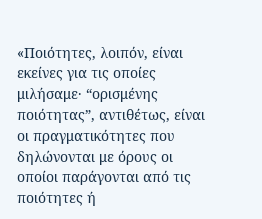«Ποιότητες, λοιπόν, είναι εκείνες για τις οποίες μιλήσαμε· “ορισμένης ποιότητας”, αντιθέτως, είναι οι πραγματικότητες που δηλώνονται με όρους οι οποίοι παράγονται από τις ποιότητες ή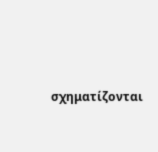σχηματίζονται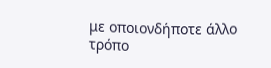με οποιονδήποτε άλλο τρόπο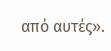από αυτές».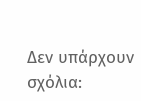Δεν υπάρχουν σχόλια: